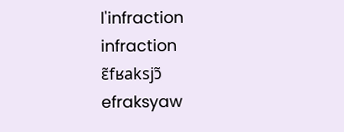l'infraction
infraction
ɛ̃fʁaksjɔ̃
efraksyaw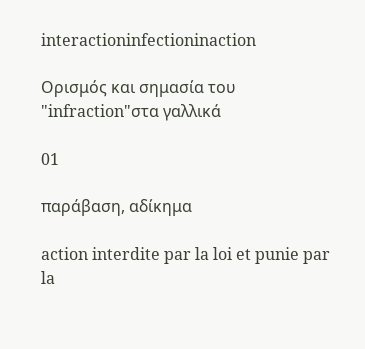interactioninfectioninaction

Ορισμός και σημασία του "infraction"στα γαλλικά

01

παράβαση, αδίκημα

action interdite par la loi et punie par la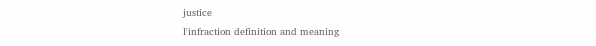justice
l'infraction definition and meaning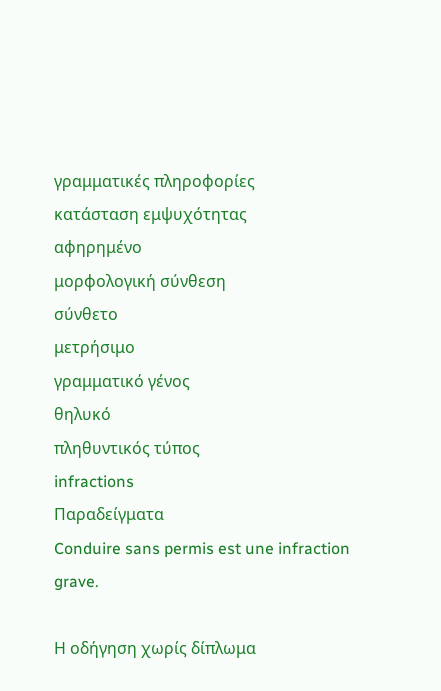γραμματικές πληροφορίες
κατάσταση εμψυχότητας
αφηρημένο
μορφολογική σύνθεση
σύνθετο
μετρήσιμο
γραμματικό γένος
θηλυκό
πληθυντικός τύπος
infractions
Παραδείγματα
Conduire sans permis est une infraction grave.

Η οδήγηση χωρίς δίπλωμα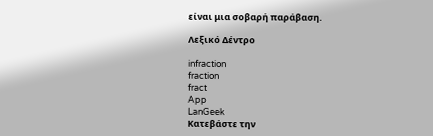είναι μια σοβαρή παράβαση.

Λεξικό Δέντρο

infraction
fraction
fract
App
LanGeek
Κατεβάστε την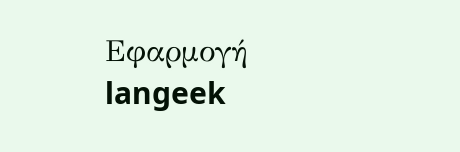Εφαρμογή
langeek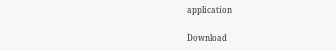application

Download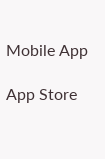Mobile App

App Store